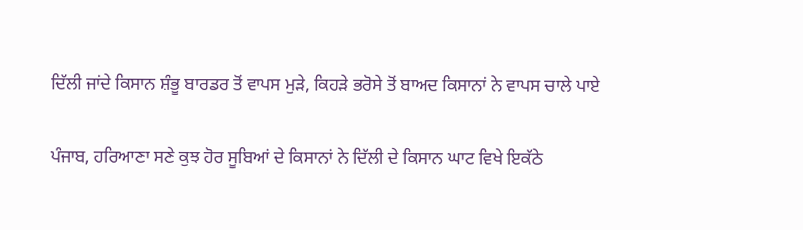ਦਿੱਲੀ ਜਾਂਦੇ ਕਿਸਾਨ ਸ਼ੰਭੂ ਬਾਰਡਰ ਤੋਂ ਵਾਪਸ ਮੁੜੇ, ਕਿਹੜੇ ਭਰੋਸੇ ਤੋਂ ਬਾਅਦ ਕਿਸਾਨਾਂ ਨੇ ਵਾਪਸ ਚਾਲੇ ਪਾਏ

ਪੰਜਾਬ, ਹਰਿਆਣਾ ਸਣੇ ਕੁਝ ਹੋਰ ਸੂਬਿਆਂ ਦੇ ਕਿਸਾਨਾਂ ਨੇ ਦਿੱਲੀ ਦੇ ਕਿਸਾਨ ਘਾਟ ਵਿਖੇ ਇਕੱਠੇ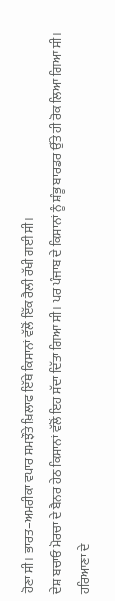ਹੋਣਾ ਸੀ। ਭਾਰਤ–ਅਮਰੀਕਾ ਵਪਾਰ ਸਮਝੌਤੇ ਖ਼ਿਲਾਫ ਇੱਥੇ ਕਿਸਾਨਾਂ ਵੱਲੋਂ ਇੱਕ ਰੈਲੀ ਰੱਖੀ ਗਈ ਸੀ।
ਦੇਸ਼ ਬਚਾਓ ਮੋਰਚਾ ਦੇ ਬੈਨਰ ਹੇਠ ਕਿਸਾਨਾਂ ਵੱਲੋਂ ਇਹ ਸੱਦਾ ਦਿੱਤਾ ਗਿਆ ਸੀ। ਪਰ ਪੰਜਾਬ ਦੇ ਕਿਸਾਨਾਂ ਨੂੰ ਸ਼ੰਭੂ ਬਾਰਡਰ ਉੱਤੇ ਹੀ ਰੋਕ ਲਿਆ ਗਿਆ ਸੀ।
ਹਰਿਆਣਾ ਦੇ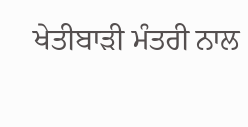ਖੇਤੀਬਾੜੀ ਮੰਤਰੀ ਨਾਲ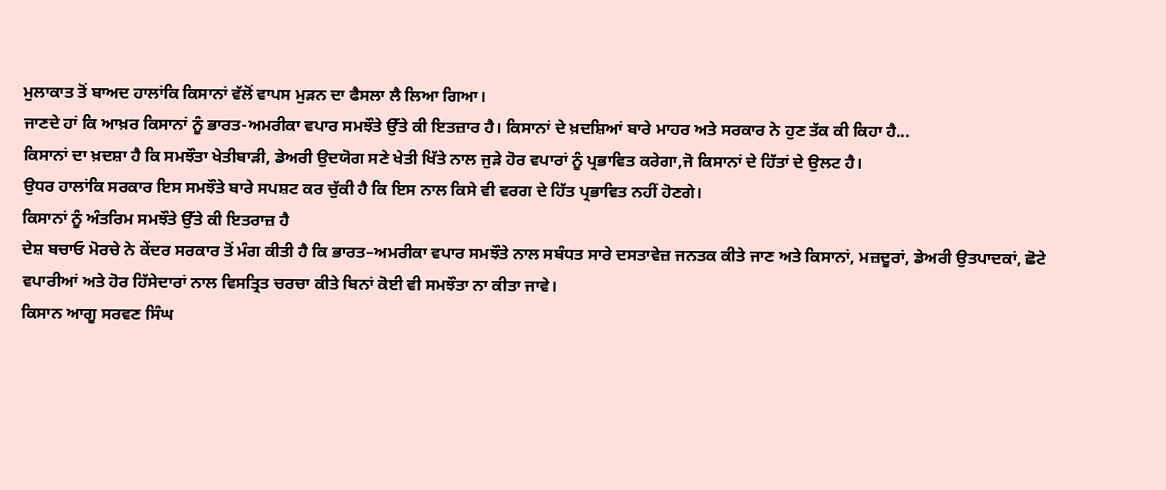ਮੁਲਾਕਾਤ ਤੋਂ ਬਾਅਦ ਹਾਲਾਂਕਿ ਕਿਸਾਨਾਂ ਵੱਲੋਂ ਵਾਪਸ ਮੁੜਨ ਦਾ ਫੈਸਲਾ ਲੈ ਲਿਆ ਗਿਆ।
ਜਾਣਦੇ ਹਾਂ ਕਿ ਆਖ਼ਰ ਕਿਸਾਨਾਂ ਨੂੰ ਭਾਰਤ-ਅਮਰੀਕਾ ਵਪਾਰ ਸਮਝੌਤੇ ਉੱਤੇ ਕੀ ਇਤਜ਼ਾਰ ਹੈ। ਕਿਸਾਨਾਂ ਦੇ ਖ਼ਦਸ਼ਿਆਂ ਬਾਰੇ ਮਾਹਰ ਅਤੇ ਸਰਕਾਰ ਨੇ ਹੁਣ ਤੱਕ ਕੀ ਕਿਹਾ ਹੈ...
ਕਿਸਾਨਾਂ ਦਾ ਖ਼ਦਸ਼ਾ ਹੈ ਕਿ ਸਮਝੌਤਾ ਖੇਤੀਬਾੜੀ, ਡੇਅਰੀ ਉਦਯੋਗ ਸਣੇ ਖੇਤੀ ਖਿੱਤੇ ਨਾਲ ਜੁੜੇ ਹੋਰ ਵਪਾਰਾਂ ਨੂੰ ਪ੍ਰਭਾਵਿਤ ਕਰੇਗਾ,ਜੋ ਕਿਸਾਨਾਂ ਦੇ ਹਿੱਤਾਂ ਦੇ ਉਲਟ ਹੈ।
ਉਧਰ ਹਾਲਾਂਕਿ ਸਰਕਾਰ ਇਸ ਸਮਝੌਤੇ ਬਾਰੇ ਸਪਸ਼ਟ ਕਰ ਚੁੱਕੀ ਹੈ ਕਿ ਇਸ ਨਾਲ ਕਿਸੇ ਵੀ ਵਰਗ ਦੇ ਹਿੱਤ ਪ੍ਰਭਾਵਿਤ ਨਹੀਂ ਹੋਣਗੇ।
ਕਿਸਾਨਾਂ ਨੂੰ ਅੰਤਰਿਮ ਸਮਝੌਤੇ ਉੱਤੇ ਕੀ ਇਤਰਾਜ਼ ਹੈ
ਦੇਸ਼ ਬਚਾਓ ਮੋਰਚੇ ਨੇ ਕੇਂਦਰ ਸਰਕਾਰ ਤੋਂ ਮੰਗ ਕੀਤੀ ਹੈ ਕਿ ਭਾਰਤ–ਅਮਰੀਕਾ ਵਪਾਰ ਸਮਝੌਤੇ ਨਾਲ ਸਬੰਧਤ ਸਾਰੇ ਦਸਤਾਵੇਜ਼ ਜਨਤਕ ਕੀਤੇ ਜਾਣ ਅਤੇ ਕਿਸਾਨਾਂ, ਮਜ਼ਦੂਰਾਂ, ਡੇਅਰੀ ਉਤਪਾਦਕਾਂ, ਛੋਟੇ ਵਪਾਰੀਆਂ ਅਤੇ ਹੋਰ ਹਿੱਸੇਦਾਰਾਂ ਨਾਲ ਵਿਸਤ੍ਰਿਤ ਚਰਚਾ ਕੀਤੇ ਬਿਨਾਂ ਕੋਈ ਵੀ ਸਮਝੌਤਾ ਨਾ ਕੀਤਾ ਜਾਵੇ।
ਕਿਸਾਨ ਆਗੂ ਸਰਵਣ ਸਿੰਘ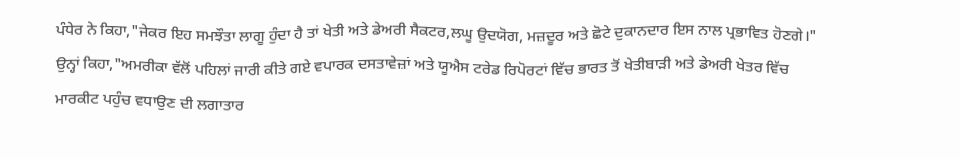ਪੰਧੇਰ ਨੇ ਕਿਹਾ,"ਜੇਕਰ ਇਹ ਸਮਝੌਤਾ ਲਾਗੂ ਹੁੰਦਾ ਹੈ ਤਾਂ ਖੇਤੀ ਅਤੇ ਡੇਅਰੀ ਸੈਕਟਰ,ਲਘੂ ਉਦਯੋਗ, ਮਜ਼ਦੂਰ ਅਤੇ ਛੋਟੇ ਦੁਕਾਨਦਾਰ ਇਸ ਨਾਲ ਪ੍ਰਭਾਵਿਤ ਹੋਣਗੇ।"
ਉਨ੍ਹਾਂ ਕਿਹਾ,"ਅਮਰੀਕਾ ਵੱਲੋਂ ਪਹਿਲਾਂ ਜਾਰੀ ਕੀਤੇ ਗਏ ਵਪਾਰਕ ਦਸਤਾਵੇਜ਼ਾਂ ਅਤੇ ਯੂਐਸ ਟਰੇਡ ਰਿਪੋਰਟਾਂ ਵਿੱਚ ਭਾਰਤ ਤੋਂ ਖੇਤੀਬਾੜੀ ਅਤੇ ਡੇਅਰੀ ਖੇਤਰ ਵਿੱਚ ਮਾਰਕੀਟ ਪਹੁੰਚ ਵਧਾਉਣ ਦੀ ਲਗਾਤਾਰ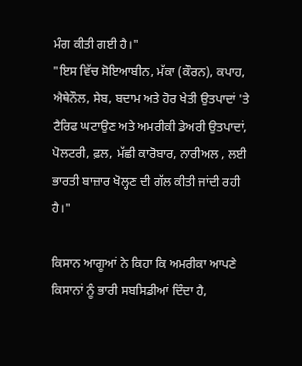ਮੰਗ ਕੀਤੀ ਗਈ ਹੈ।"
"ਇਸ ਵਿੱਚ ਸੋਇਆਬੀਨ, ਮੱਕਾ (ਕੌਰਨ), ਕਪਾਹ, ਐਥੇਨੌਲ, ਸੇਬ, ਬਦਾਮ ਅਤੇ ਹੋਰ ਖੇਤੀ ਉਤਪਾਦਾਂ 'ਤੇ ਟੈਰਿਫ ਘਟਾਉਣ ਅਤੇ ਅਮਰੀਕੀ ਡੇਅਰੀ ਉਤਪਾਦਾਂ, ਪੋਲਟਰੀ, ਫ਼ਲ, ਮੱਛੀ ਕਾਰੋਬਾਰ, ਨਾਰੀਅਲ , ਲਈ ਭਾਰਤੀ ਬਾਜ਼ਾਰ ਖੋਲ੍ਹਣ ਦੀ ਗੱਲ ਕੀਤੀ ਜਾਂਦੀ ਰਹੀ ਹੈ।"

ਕਿਸਾਨ ਆਗੂਆਂ ਨੇ ਕਿਹਾ ਕਿ ਅਮਰੀਕਾ ਆਪਣੇ ਕਿਸਾਨਾਂ ਨੂੰ ਭਾਰੀ ਸਬਸਿਡੀਆਂ ਦਿੰਦਾ ਹੈ,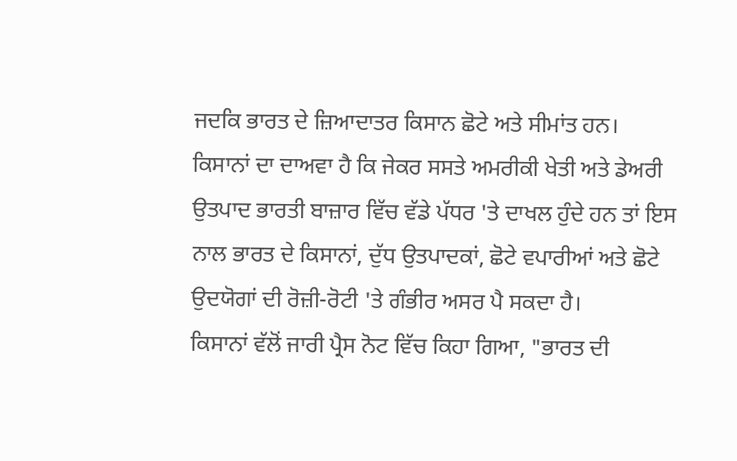ਜਦਕਿ ਭਾਰਤ ਦੇ ਜ਼ਿਆਦਾਤਰ ਕਿਸਾਨ ਛੋਟੇ ਅਤੇ ਸੀਮਾਂਤ ਹਨ।
ਕਿਸਾਨਾਂ ਦਾ ਦਾਅਵਾ ਹੈ ਕਿ ਜੇਕਰ ਸਸਤੇ ਅਮਰੀਕੀ ਖੇਤੀ ਅਤੇ ਡੇਅਰੀ ਉਤਪਾਦ ਭਾਰਤੀ ਬਾਜ਼ਾਰ ਵਿੱਚ ਵੱਡੇ ਪੱਧਰ 'ਤੇ ਦਾਖਲ ਹੁੰਦੇ ਹਨ ਤਾਂ ਇਸ ਨਾਲ ਭਾਰਤ ਦੇ ਕਿਸਾਨਾਂ, ਦੁੱਧ ਉਤਪਾਦਕਾਂ, ਛੋਟੇ ਵਪਾਰੀਆਂ ਅਤੇ ਛੋਟੇ ਉਦਯੋਗਾਂ ਦੀ ਰੋਜ਼ੀ-ਰੋਟੀ 'ਤੇ ਗੰਭੀਰ ਅਸਰ ਪੈ ਸਕਦਾ ਹੈ।
ਕਿਸਾਨਾਂ ਵੱਲੋਂ ਜਾਰੀ ਪ੍ਰੈਸ ਨੋਟ ਵਿੱਚ ਕਿਹਾ ਗਿਆ, "ਭਾਰਤ ਦੀ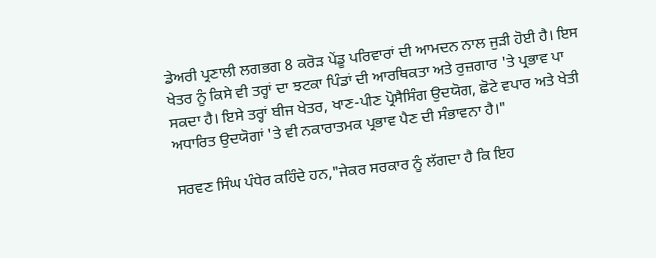ਡੇਅਰੀ ਪ੍ਰਣਾਲੀ ਲਗਭਗ 8 ਕਰੋੜ ਪੇਂਡੂ ਪਰਿਵਾਰਾਂ ਦੀ ਆਮਦਨ ਨਾਲ ਜੁੜੀ ਹੋਈ ਹੈ। ਇਸ ਖੇਤਰ ਨੂੰ ਕਿਸੇ ਵੀ ਤਰ੍ਹਾਂ ਦਾ ਝਟਕਾ ਪਿੰਡਾਂ ਦੀ ਆਰਥਿਕਤਾ ਅਤੇ ਰੁਜ਼ਗਾਰ 'ਤੇ ਪ੍ਰਭਾਵ ਪਾ ਸਕਦਾ ਹੈ। ਇਸੇ ਤਰ੍ਹਾਂ ਬੀਜ ਖੇਤਰ, ਖਾਣ-ਪੀਣ ਪ੍ਰੋਸੈਸਿੰਗ ਉਦਯੋਗ, ਛੋਟੇ ਵਪਾਰ ਅਤੇ ਖੇਤੀ ਅਧਾਰਿਤ ਉਦਯੋਗਾਂ 'ਤੇ ਵੀ ਨਕਾਰਾਤਮਕ ਪ੍ਰਭਾਵ ਪੈਣ ਦੀ ਸੰਭਾਵਨਾ ਹੈ।"

ਸਰਵਣ ਸਿੰਘ ਪੰਧੇਰ ਕਹਿੰਦੇ ਹਨ,"ਜੇਕਰ ਸਰਕਾਰ ਨੂੰ ਲੱਗਦਾ ਹੈ ਕਿ ਇਹ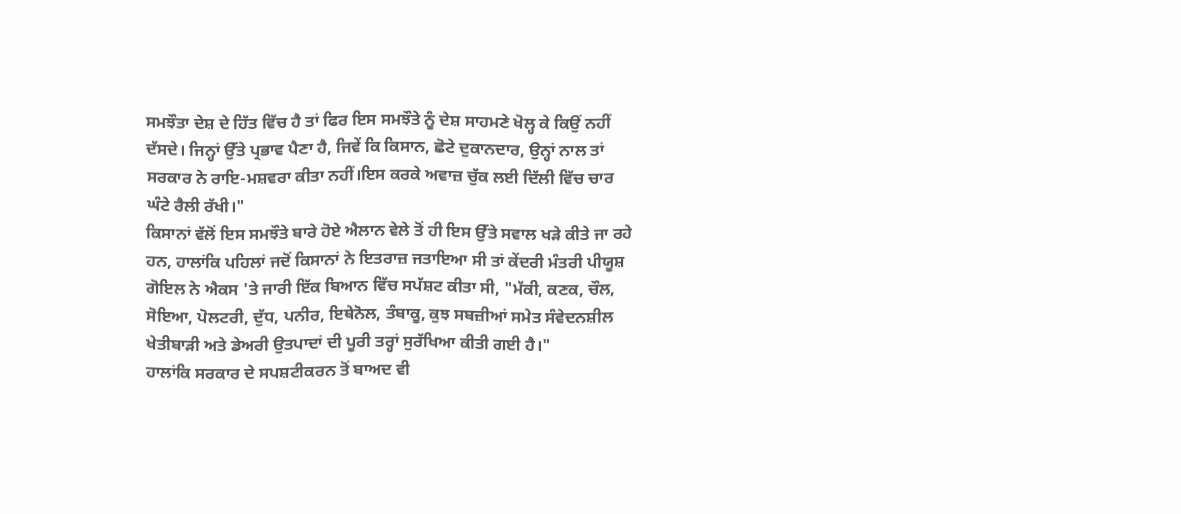ਸਮਝੌਤਾ ਦੇਸ਼ ਦੇ ਹਿੱਤ ਵਿੱਚ ਹੈ ਤਾਂ ਫਿਰ ਇਸ ਸਮਝੌਤੇ ਨੂੰ ਦੇਸ਼ ਸਾਹਮਣੇ ਖੋਲ੍ਹ ਕੇ ਕਿਉਂ ਨਹੀਂ ਦੱਸਦੇ। ਜਿਨ੍ਹਾਂ ਉੱਤੇ ਪ੍ਰਭਾਵ ਪੈਣਾ ਹੈ, ਜਿਵੇਂ ਕਿ ਕਿਸਾਨ, ਛੋਟੇ ਦੁਕਾਨਦਾਰ, ਉਨ੍ਹਾਂ ਨਾਲ ਤਾਂ ਸਰਕਾਰ ਨੇ ਰਾਇ-ਮਸ਼ਵਰਾ ਕੀਤਾ ਨਹੀਂ।ਇਸ ਕਰਕੇ ਅਵਾਜ਼ ਚੁੱਕ ਲਈ ਦਿੱਲੀ ਵਿੱਚ ਚਾਰ ਘੰਟੇ ਰੈਲੀ ਰੱਖੀ।"
ਕਿਸਾਨਾਂ ਵੱਲੋਂ ਇਸ ਸਮਝੌਤੇ ਬਾਰੇ ਹੋਏ ਐਲਾਨ ਵੇਲੇ ਤੋਂ ਹੀ ਇਸ ਉੱਤੇ ਸਵਾਲ ਖੜੇ ਕੀਤੇ ਜਾ ਰਹੇ ਹਨ, ਹਾਲਾਂਕਿ ਪਹਿਲਾਂ ਜਦੋਂ ਕਿਸਾਨਾਂ ਨੇ ਇਤਰਾਜ਼ ਜਤਾਇਆ ਸੀ ਤਾਂ ਕੇਂਦਰੀ ਮੰਤਰੀ ਪੀਯੂਸ਼ ਗੋਇਲ ਨੇ ਐਕਸ 'ਤੇ ਜਾਰੀ ਇੱਕ ਬਿਆਨ ਵਿੱਚ ਸਪੱਸ਼ਟ ਕੀਤਾ ਸੀ, "ਮੱਕੀ, ਕਣਕ, ਚੌਲ, ਸੋਇਆ, ਪੋਲਟਰੀ, ਦੁੱਧ, ਪਨੀਰ, ਇਥੇਨੋਲ, ਤੰਬਾਕੂ, ਕੁਝ ਸਬਜ਼ੀਆਂ ਸਮੇਤ ਸੰਵੇਦਨਸ਼ੀਲ ਖੇਤੀਬਾੜੀ ਅਤੇ ਡੇਅਰੀ ਉਤਪਾਦਾਂ ਦੀ ਪੂਰੀ ਤਰ੍ਹਾਂ ਸੁਰੱਖਿਆ ਕੀਤੀ ਗਈ ਹੈ।"
ਹਾਲਾਂਕਿ ਸਰਕਾਰ ਦੇ ਸਪਸ਼ਟੀਕਰਨ ਤੋਂ ਬਾਅਦ ਵੀ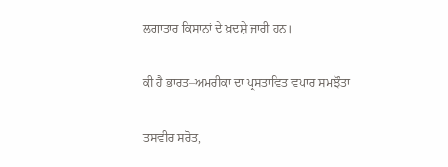ਲਗਾਤਾਰ ਕਿਸਾਨਾਂ ਦੇ ਖ਼ਦਸ਼ੇ ਜਾਰੀ ਹਨ।

ਕੀ ਹੈ ਭਾਰਤ–ਅਮਰੀਕਾ ਦਾ ਪ੍ਰਸਤਾਵਿਤ ਵਪਾਰ ਸਮਝੌਤਾ

ਤਸਵੀਰ ਸਰੋਤ,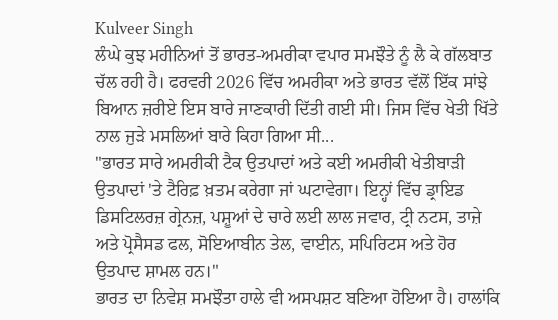Kulveer Singh
ਲੰਘੇ ਕੁਝ ਮਹੀਨਿਆਂ ਤੋਂ ਭਾਰਤ-ਅਮਰੀਕਾ ਵਪਾਰ ਸਮਝੌਤੇ ਨੂੰ ਲੈ ਕੇ ਗੱਲਬਾਤ ਚੱਲ ਰਹੀ ਹੈ। ਫਰਵਰੀ 2026 ਵਿੱਚ ਅਮਰੀਕਾ ਅਤੇ ਭਾਰਤ ਵੱਲੋਂ ਇੱਕ ਸਾਂਝੇ ਬਿਆਨ ਜ਼ਰੀਏ ਇਸ ਬਾਰੇ ਜਾਣਕਾਰੀ ਦਿੱਤੀ ਗਈ ਸੀ। ਜਿਸ ਵਿੱਚ ਖੇਤੀ ਖਿੱਤੇ ਨਾਲ ਜੁੜੇ ਮਸਲਿਆਂ ਬਾਰੇ ਕਿਹਾ ਗਿਆ ਸੀ...
"ਭਾਰਤ ਸਾਰੇ ਅਮਰੀਕੀ ਟੈਕ ਉਤਪਾਦਾਂ ਅਤੇ ਕਈ ਅਮਰੀਕੀ ਖੇਤੀਬਾੜੀ ਉਤਪਾਦਾਂ 'ਤੇ ਟੈਰਿਫ਼ ਖ਼ਤਮ ਕਰੇਗਾ ਜਾਂ ਘਟਾਵੇਗਾ। ਇਨ੍ਹਾਂ ਵਿੱਚ ਡ੍ਰਾਇਡ ਡਿਸਟਿਲਰਜ਼ ਗ੍ਰੇਨਜ਼, ਪਸ਼ੂਆਂ ਦੇ ਚਾਰੇ ਲਈ ਲਾਲ ਜਵਾਰ, ਟ੍ਰੀ ਨਟਸ, ਤਾਜ਼ੇ ਅਤੇ ਪ੍ਰੋਸੈਸਡ ਫਲ, ਸੋਇਆਬੀਨ ਤੇਲ, ਵਾਈਨ, ਸਪਿਰਿਟਸ ਅਤੇ ਹੋਰ ਉਤਪਾਦ ਸ਼ਾਮਲ ਹਨ।"
ਭਾਰਤ ਦਾ ਨਿਵੇਸ਼ ਸਮਝੌਤਾ ਹਾਲੇ ਵੀ ਅਸਪਸ਼ਟ ਬਣਿਆ ਹੋਇਆ ਹੈ। ਹਾਲਾਂਕਿ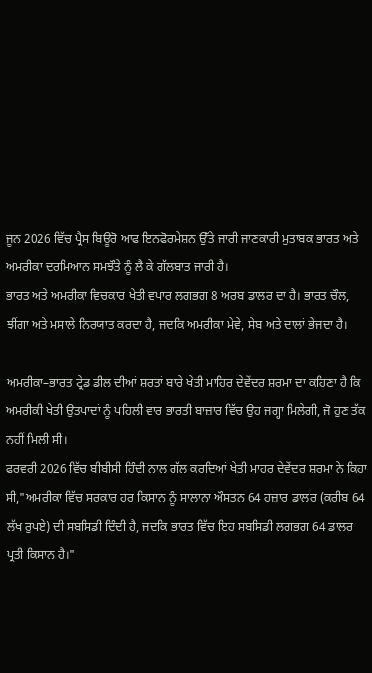ਜੂਨ 2026 ਵਿੱਚ ਪ੍ਰੈਸ ਬਿਊਰੋ ਆਫ ਇਨਫੋਰਮੇਸ਼ਨ ਉੱਤੇ ਜਾਰੀ ਜਾਣਕਾਰੀ ਮੁਤਾਬਕ ਭਾਰਤ ਅਤੇ ਅਮਰੀਕਾ ਦਰਮਿਆਨ ਸਮਝੌਤੇ ਨੂੰ ਲੈ ਕੇ ਗੱਲਬਾਤ ਜਾਰੀ ਹੈ।
ਭਾਰਤ ਅਤੇ ਅਮਰੀਕਾ ਵਿਚਕਾਰ ਖੇਤੀ ਵਪਾਰ ਲਗਭਗ 8 ਅਰਬ ਡਾਲਰ ਦਾ ਹੈ। ਭਾਰਤ ਚੌਲ, ਝੀਂਗਾ ਅਤੇ ਮਸਾਲੇ ਨਿਰਯਾਤ ਕਰਦਾ ਹੈ, ਜਦਕਿ ਅਮਰੀਕਾ ਮੇਵੇ, ਸੇਬ ਅਤੇ ਦਾਲਾਂ ਭੇਜਦਾ ਹੈ।

ਅਮਰੀਕਾ–ਭਾਰਤ ਟ੍ਰੇਡ ਡੀਲ ਦੀਆਂ ਸ਼ਰਤਾਂ ਬਾਰੇ ਖੇਤੀ ਮਾਹਿਰ ਦੇਵੇਂਦਰ ਸ਼ਰਮਾ ਦਾ ਕਹਿਣਾ ਹੈ ਕਿ ਅਮਰੀਕੀ ਖੇਤੀ ਉਤਪਾਦਾਂ ਨੂੰ ਪਹਿਲੀ ਵਾਰ ਭਾਰਤੀ ਬਾਜ਼ਾਰ ਵਿੱਚ ਉਹ ਜਗ੍ਹਾ ਮਿਲੇਗੀ, ਜੋ ਹੁਣ ਤੱਕ ਨਹੀਂ ਮਿਲੀ ਸੀ।
ਫਰਵਰੀ 2026 ਵਿੱਚ ਬੀਬੀਸੀ ਹਿੰਦੀ ਨਾਲ ਗੱਲ ਕਰਦਿਆਂ ਖੇਤੀ ਮਾਹਰ ਦੇਵੇਂਦਰ ਸ਼ਰਮਾ ਨੇ ਕਿਹਾ ਸੀ,"ਅਮਰੀਕਾ ਵਿੱਚ ਸਰਕਾਰ ਹਰ ਕਿਸਾਨ ਨੂੰ ਸਾਲਾਨਾ ਔਸਤਨ 64 ਹਜ਼ਾਰ ਡਾਲਰ (ਕਰੀਬ 64 ਲੱਖ ਰੁਪਏ) ਦੀ ਸਬਸਿਡੀ ਦਿੰਦੀ ਹੈ, ਜਦਕਿ ਭਾਰਤ ਵਿੱਚ ਇਹ ਸਬਸਿਡੀ ਲਗਭਗ 64 ਡਾਲਰ ਪ੍ਰਤੀ ਕਿਸਾਨ ਹੈ।"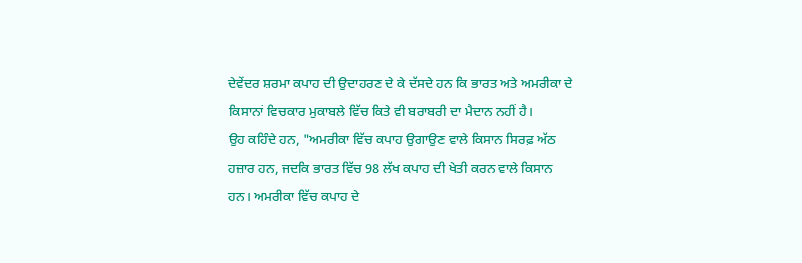ਦੇਵੇਂਦਰ ਸ਼ਰਮਾ ਕਪਾਹ ਦੀ ਉਦਾਹਰਣ ਦੇ ਕੇ ਦੱਸਦੇ ਹਨ ਕਿ ਭਾਰਤ ਅਤੇ ਅਮਰੀਕਾ ਦੇ ਕਿਸਾਨਾਂ ਵਿਚਕਾਰ ਮੁਕਾਬਲੇ ਵਿੱਚ ਕਿਤੇ ਵੀ ਬਰਾਬਰੀ ਦਾ ਮੈਦਾਨ ਨਹੀਂ ਹੈ।
ਉਹ ਕਹਿੰਦੇ ਹਨ, "ਅਮਰੀਕਾ ਵਿੱਚ ਕਪਾਹ ਉਗਾਉਣ ਵਾਲੇ ਕਿਸਾਨ ਸਿਰਫ਼ ਅੱਠ ਹਜ਼ਾਰ ਹਨ, ਜਦਕਿ ਭਾਰਤ ਵਿੱਚ 98 ਲੱਖ ਕਪਾਹ ਦੀ ਖੇਤੀ ਕਰਨ ਵਾਲੇ ਕਿਸਾਨ ਹਨ। ਅਮਰੀਕਾ ਵਿੱਚ ਕਪਾਹ ਦੇ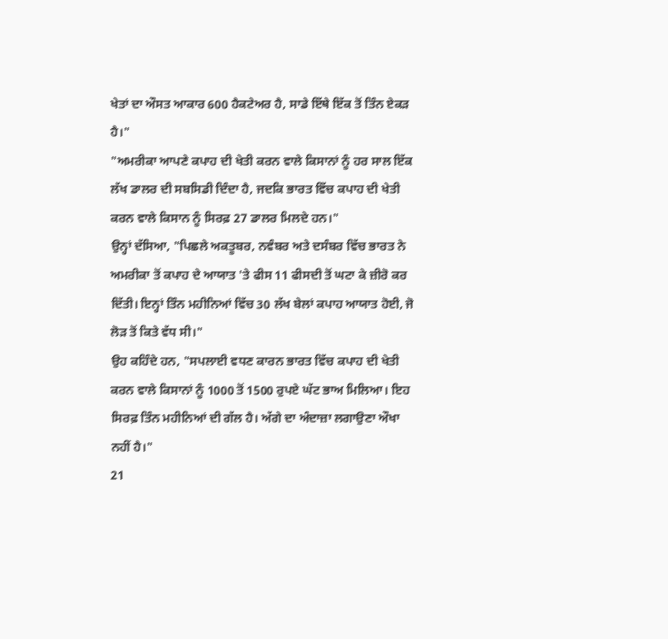ਖੇਤਾਂ ਦਾ ਔਸਤ ਆਕਾਰ 600 ਹੈਕਟੇਅਰ ਹੈ, ਸਾਡੇ ਇੱਥੇ ਇੱਕ ਤੋਂ ਤਿੰਨ ਏਕੜ ਹੈ।"
"ਅਮਰੀਕਾ ਆਪਣੇ ਕਪਾਹ ਦੀ ਖੇਤੀ ਕਰਨ ਵਾਲੇ ਕਿਸਾਨਾਂ ਨੂੰ ਹਰ ਸਾਲ ਇੱਕ ਲੱਖ ਡਾਲਰ ਦੀ ਸਬਸਿਡੀ ਦਿੰਦਾ ਹੈ, ਜਦਕਿ ਭਾਰਤ ਵਿੱਚ ਕਪਾਹ ਦੀ ਖੇਤੀ ਕਰਨ ਵਾਲੇ ਕਿਸਾਨ ਨੂੰ ਸਿਰਫ਼ 27 ਡਾਲਰ ਮਿਲਦੇ ਹਨ।"
ਉਨ੍ਹਾਂ ਦੱਸਿਆ, "ਪਿਛਲੇ ਅਕਤੂਬਰ, ਨਵੰਬਰ ਅਤੇ ਦਸੰਬਰ ਵਿੱਚ ਭਾਰਤ ਨੇ ਅਮਰੀਕਾ ਤੋਂ ਕਪਾਹ ਦੇ ਆਯਾਤ 'ਤੇ ਫੀਸ 11 ਫੀਸਦੀ ਤੋਂ ਘਟਾ ਕੇ ਜ਼ੀਰੋ ਕਰ ਦਿੱਤੀ। ਇਨ੍ਹਾਂ ਤਿੰਨ ਮਹੀਨਿਆਂ ਵਿੱਚ 30 ਲੱਖ ਬੇਲਾਂ ਕਪਾਹ ਆਯਾਤ ਹੋਈ, ਜੋ ਲੋੜ ਤੋਂ ਕਿਤੇ ਵੱਧ ਸੀ।"
ਉਹ ਕਹਿੰਦੇ ਹਨ, "ਸਪਲਾਈ ਵਧਣ ਕਾਰਨ ਭਾਰਤ ਵਿੱਚ ਕਪਾਹ ਦੀ ਖੇਤੀ ਕਰਨ ਵਾਲੇ ਕਿਸਾਨਾਂ ਨੂੰ 1000 ਤੋਂ 1500 ਰੁਪਏ ਘੱਟ ਭਾਅ ਮਿਲਿਆ। ਇਹ ਸਿਰਫ਼ ਤਿੰਨ ਮਹੀਨਿਆਂ ਦੀ ਗੱਲ ਹੈ। ਅੱਗੇ ਦਾ ਅੰਦਾਜ਼ਾ ਲਗਾਉਣਾ ਔਖਾ ਨਹੀਂ ਹੈ।"
21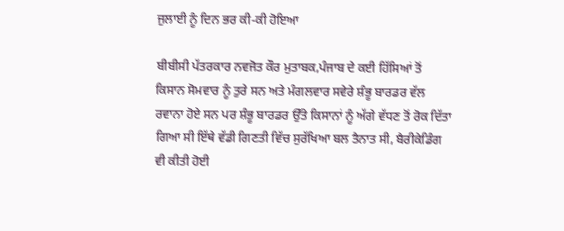ਜੁਲਾਈ ਨੂੰ ਦਿਨ ਭਰ ਕੀ-ਕੀ ਹੋਇਆ

ਬੀਬੀਸੀ ਪੱਤਰਕਾਰ ਨਵਜੋਤ ਕੌਰ ਮੁਤਾਬਕ,ਪੰਜਾਬ ਦੇ ਕਈ ਹਿੱਸਿਆਂ ਤੋਂ ਕਿਸਾਨ ਸੋਮਵਾਰ ਨੂੰ ਤੁਰੇ ਸਨ ਅਤੇ ਮੰਗਲਵਾਰ ਸਵੇਰੇ ਸ਼ੰਭੂ ਬਾਰਡਰ ਵੱਲ ਰਵਾਨਾ ਹੋਏ ਸਨ ਪਰ ਸ਼ੰਭੂ ਬਾਰਡਰ ਉੱਤੇ ਕਿਸਾਨਾਂ ਨੂੰ ਅੱਗੇ ਵੱਧਣ ਤੋਂ ਰੋਕ ਦਿੱਤਾ ਗਿਆ ਸੀ ਇੱਥੇ ਵੱਡੀ ਗਿਣਤੀ ਵਿੱਚ ਸੁਰੱਖਿਆ ਬਲ ਤੈਨਾਤ ਸੀ, ਬੈਰੀਕੇਡਿੰਗ ਵੀ ਕੀਤੀ ਹੋਈ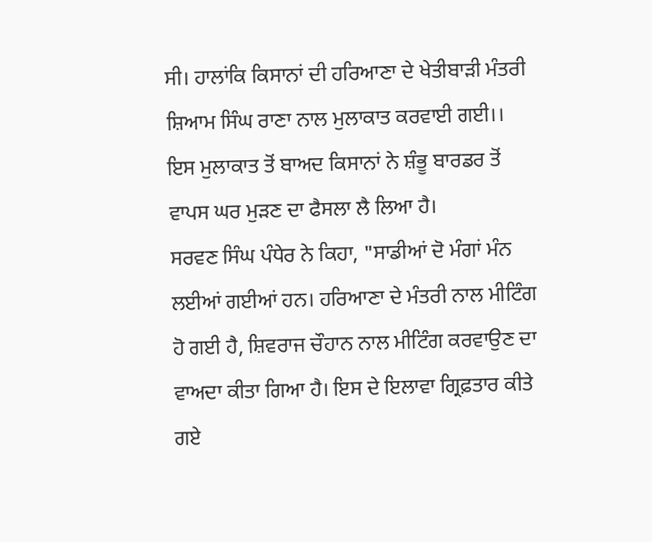ਸੀ। ਹਾਲਾਂਕਿ ਕਿਸਾਨਾਂ ਦੀ ਹਰਿਆਣਾ ਦੇ ਖੇਤੀਬਾੜੀ ਮੰਤਰੀ ਸ਼ਿਆਮ ਸਿੰਘ ਰਾਣਾ ਨਾਲ ਮੁਲਾਕਾਤ ਕਰਵਾਈ ਗਈ।।
ਇਸ ਮੁਲਾਕਾਤ ਤੋਂ ਬਾਅਦ ਕਿਸਾਨਾਂ ਨੇ ਸ਼ੰਭੂ ਬਾਰਡਰ ਤੋਂ ਵਾਪਸ ਘਰ ਮੁੜਣ ਦਾ ਫੈਸਲਾ ਲੈ ਲਿਆ ਹੈ।
ਸਰਵਣ ਸਿੰਘ ਪੰਧੇਰ ਨੇ ਕਿਹਾ, "ਸਾਡੀਆਂ ਦੋ ਮੰਗਾਂ ਮੰਨ ਲਈਆਂ ਗਈਆਂ ਹਨ। ਹਰਿਆਣਾ ਦੇ ਮੰਤਰੀ ਨਾਲ ਮੀਟਿੰਗ ਹੋ ਗਈ ਹੈ, ਸ਼ਿਵਰਾਜ ਚੌਹਾਨ ਨਾਲ ਮੀਟਿੰਗ ਕਰਵਾਉਣ ਦਾ ਵਾਅਦਾ ਕੀਤਾ ਗਿਆ ਹੈ। ਇਸ ਦੇ ਇਲਾਵਾ ਗ੍ਰਿਫ਼ਤਾਰ ਕੀਤੇ ਗਏ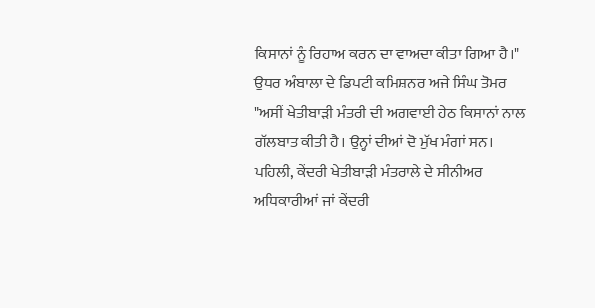ਕਿਸਾਨਾਂ ਨੂੰ ਰਿਹਾਅ ਕਰਨ ਦਾ ਵਾਅਦਾ ਕੀਤਾ ਗਿਆ ਹੈ।"
ਉਧਰ ਅੰਬਾਲਾ ਦੇ ਡਿਪਟੀ ਕਮਿਸ਼ਨਰ ਅਜੇ ਸਿੰਘ ਤੋਮਰ "ਅਸੀਂ ਖੇਤੀਬਾੜੀ ਮੰਤਰੀ ਦੀ ਅਗਵਾਈ ਹੇਠ ਕਿਸਾਨਾਂ ਨਾਲ ਗੱਲਬਾਤ ਕੀਤੀ ਹੈ। ਉਨ੍ਹਾਂ ਦੀਆਂ ਦੋ ਮੁੱਖ ਮੰਗਾਂ ਸਨ। ਪਹਿਲੀ, ਕੇਂਦਰੀ ਖੇਤੀਬਾੜੀ ਮੰਤਰਾਲੇ ਦੇ ਸੀਨੀਅਰ ਅਧਿਕਾਰੀਆਂ ਜਾਂ ਕੇਂਦਰੀ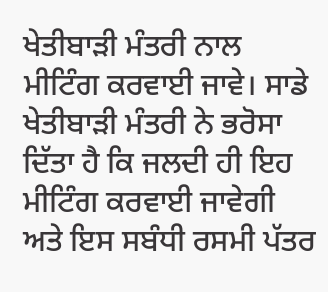ਖੇਤੀਬਾੜੀ ਮੰਤਰੀ ਨਾਲ ਮੀਟਿੰਗ ਕਰਵਾਈ ਜਾਵੇ। ਸਾਡੇ ਖੇਤੀਬਾੜੀ ਮੰਤਰੀ ਨੇ ਭਰੋਸਾ ਦਿੱਤਾ ਹੈ ਕਿ ਜਲਦੀ ਹੀ ਇਹ ਮੀਟਿੰਗ ਕਰਵਾਈ ਜਾਵੇਗੀ ਅਤੇ ਇਸ ਸਬੰਧੀ ਰਸਮੀ ਪੱਤਰ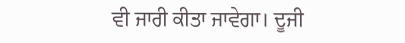ਵੀ ਜਾਰੀ ਕੀਤਾ ਜਾਵੇਗਾ। ਦੂਜੀ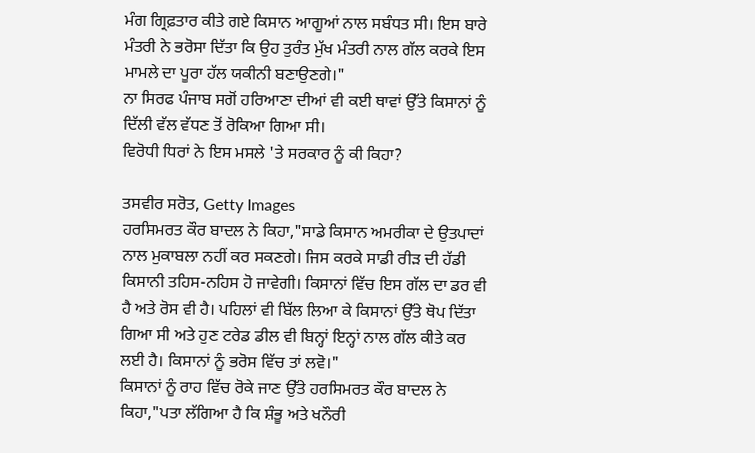ਮੰਗ ਗ੍ਰਿਫ਼ਤਾਰ ਕੀਤੇ ਗਏ ਕਿਸਾਨ ਆਗੂਆਂ ਨਾਲ ਸਬੰਧਤ ਸੀ। ਇਸ ਬਾਰੇ ਮੰਤਰੀ ਨੇ ਭਰੋਸਾ ਦਿੱਤਾ ਕਿ ਉਹ ਤੁਰੰਤ ਮੁੱਖ ਮੰਤਰੀ ਨਾਲ ਗੱਲ ਕਰਕੇ ਇਸ ਮਾਮਲੇ ਦਾ ਪੂਰਾ ਹੱਲ ਯਕੀਨੀ ਬਣਾਉਣਗੇ।"
ਨਾ ਸਿਰਫ ਪੰਜਾਬ ਸਗੋਂ ਹਰਿਆਣਾ ਦੀਆਂ ਵੀ ਕਈ ਥਾਵਾਂ ਉੱਤੇ ਕਿਸਾਨਾਂ ਨੂੰ ਦਿੱਲੀ ਵੱਲ ਵੱਧਣ ਤੋਂ ਰੋਕਿਆ ਗਿਆ ਸੀ।
ਵਿਰੋਧੀ ਧਿਰਾਂ ਨੇ ਇਸ ਮਸਲੇ 'ਤੇ ਸਰਕਾਰ ਨੂੰ ਕੀ ਕਿਹਾ?

ਤਸਵੀਰ ਸਰੋਤ, Getty Images
ਹਰਸਿਮਰਤ ਕੌਰ ਬਾਦਲ ਨੇ ਕਿਹਾ,"ਸਾਡੇ ਕਿਸਾਨ ਅਮਰੀਕਾ ਦੇ ਉਤਪਾਦਾਂ ਨਾਲ ਮੁਕਾਬਲਾ ਨਹੀਂ ਕਰ ਸਕਣਗੇ। ਜਿਸ ਕਰਕੇ ਸਾਡੀ ਰੀੜ ਦੀ ਹੱਡੀ ਕਿਸਾਨੀ ਤਹਿਸ-ਨਹਿਸ ਹੋ ਜਾਵੇਗੀ। ਕਿਸਾਨਾਂ ਵਿੱਚ ਇਸ ਗੱਲ ਦਾ ਡਰ ਵੀ ਹੈ ਅਤੇ ਰੋਸ ਵੀ ਹੈ। ਪਹਿਲਾਂ ਵੀ ਬਿੱਲ ਲਿਆ ਕੇ ਕਿਸਾਨਾਂ ਉੱਤੇ ਥੋਪ ਦਿੱਤਾ ਗਿਆ ਸੀ ਅਤੇ ਹੁਣ ਟਰੇਡ ਡੀਲ ਵੀ ਬਿਨ੍ਹਾਂ ਇਨ੍ਹਾਂ ਨਾਲ ਗੱਲ ਕੀਤੇ ਕਰ ਲਈ ਹੈ। ਕਿਸਾਨਾਂ ਨੂੰ ਭਰੋਸ ਵਿੱਚ ਤਾਂ ਲਵੋ।"
ਕਿਸਾਨਾਂ ਨੂੰ ਰਾਹ ਵਿੱਚ ਰੋਕੇ ਜਾਣ ਉੱਤੇ ਹਰਸਿਮਰਤ ਕੌਰ ਬਾਦਲ ਨੇ ਕਿਹਾ,"ਪਤਾ ਲੱਗਿਆ ਹੈ ਕਿ ਸ਼ੰਭੂ ਅਤੇ ਖਨੌਰੀ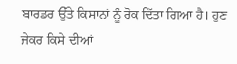ਬਾਰਡਰ ਉੱਤੇ ਕਿਸਾਨਾਂ ਨੂੰ ਰੋਕ ਦਿੱਤਾ ਗਿਆ ਹੈ। ਹੁਣ ਜੇਕਰ ਕਿਸੇ ਦੀਆਂ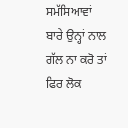ਸਮੱਸਿਆਵਾਂ ਬਾਰੇ ਉਨ੍ਹਾਂ ਨਾਲ ਗੱਲ ਨਾ ਕਰੋ ਤਾਂ ਫਿਰ ਲੋਕ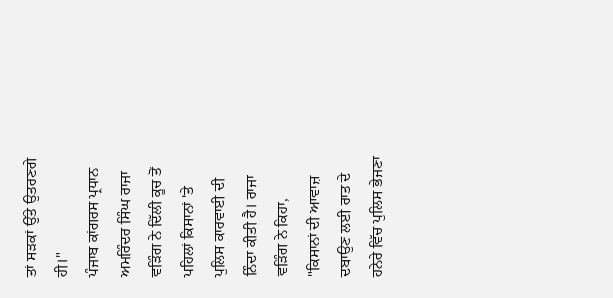ਤਾਂ ਸੜਕਾਂ ਉੱਤੇ ਉਤਰਣਗੇ ਹੀ।"
ਪੰਜਾਬ ਕਾਂਗਰਸ ਪ੍ਰਧਾਨ ਅਮਰਿੰਦਰ ਸਿੰਘ ਰਾਜਾ ਵੜਿੰਗ ਨੇ ਦਿੱਲੀ ਕੂਚ ਤੋਂ ਪਹਿਲਾਂ ਕਿਸਾਨਾਂ 'ਤੇ ਪੁਲਿਸ ਕਾਰਵਾਈ ਦੀ ਨਿੰਦਾ ਕੀਤੀ ਹੈ। ਰਾਜਾ ਵੜਿੰਗ ਨੇ ਕਿਹਾ, "ਕਿਸਾਨਾਂ ਦੀ ਆਵਾਜ਼ ਦਬਾਉਣ ਲਈ ਰਾਤ ਦੇ ਹਨੇਰੇ ਵਿੱਚ ਪੁਲਿਸ ਭੇਜਣਾ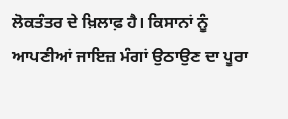ਲੋਕਤੰਤਰ ਦੇ ਖ਼ਿਲਾਫ਼ ਹੈ। ਕਿਸਾਨਾਂ ਨੂੰ ਆਪਣੀਆਂ ਜਾਇਜ਼ ਮੰਗਾਂ ਉਠਾਉਣ ਦਾ ਪੂਰਾ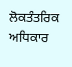ਲੋਕਤੰਤਰਿਕ ਅਧਿਕਾਰ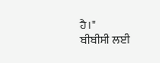ਹੈ।"
ਬੀਬੀਸੀ ਲਈ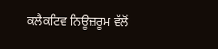ਕਲੈਕਟਿਵ ਨਿਊਜ਼ਰੂਮ ਵੱਲੋਂ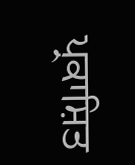ਪ੍ਰਕਾਸ਼ਿਤ